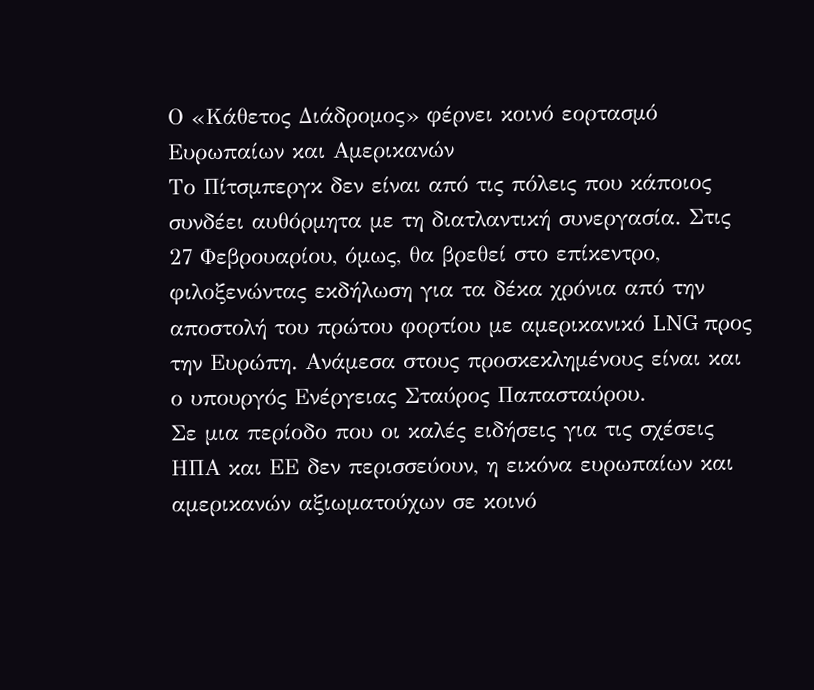Ο «Κάθετος Διάδρομος» φέρνει κοινό εορτασμό Ευρωπαίων και Αμερικανών
Το Πίτσμπεργκ δεν είναι από τις πόλεις που κάποιος συνδέει αυθόρμητα με τη διατλαντική συνεργασία. Στις 27 Φεβρουαρίου, όμως, θα βρεθεί στο επίκεντρο, φιλοξενώντας εκδήλωση για τα δέκα χρόνια από την αποστολή του πρώτου φορτίου με αμερικανικό LNG προς την Ευρώπη. Ανάμεσα στους προσκεκλημένους είναι και ο υπουργός Ενέργειας Σταύρος Παπασταύρου.
Σε μια περίοδο που οι καλές ειδήσεις για τις σχέσεις ΗΠΑ και ΕΕ δεν περισσεύουν, η εικόνα ευρωπαίων και αμερικανών αξιωματούχων σε κοινό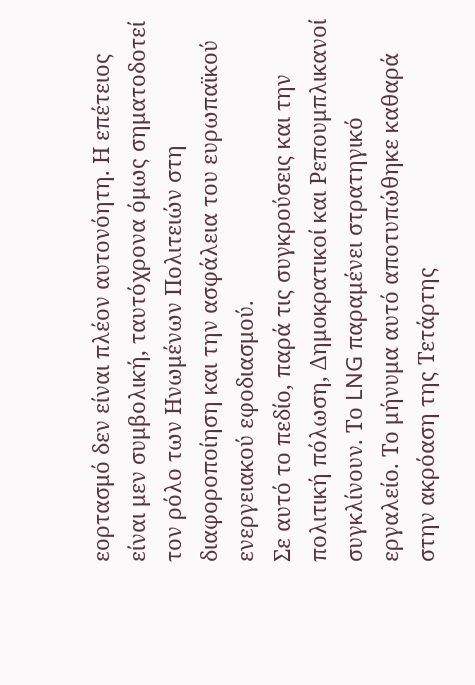εορτασμό δεν είναι πλέον αυτονόητη. Η επέτειος είναι μεν συμβολική, ταυτόχρονα όμως σηματοδοτεί τον ρόλο των Ηνωμένων Πολιτειών στη διαφοροποίηση και την ασφάλεια του ευρωπαϊκού ενεργειακού εφοδιασμού.
Σε αυτό το πεδίο, παρά τις συγκρούσεις και την πολιτική πόλωση, Δημοκρατικοί και Ρεπουμπλικανοί συγκλίνουν. Το LNG παραμένει στρατηγικό εργαλείο. Το μήνυμα αυτό αποτυπώθηκε καθαρά στην ακρόαση της Τετάρτης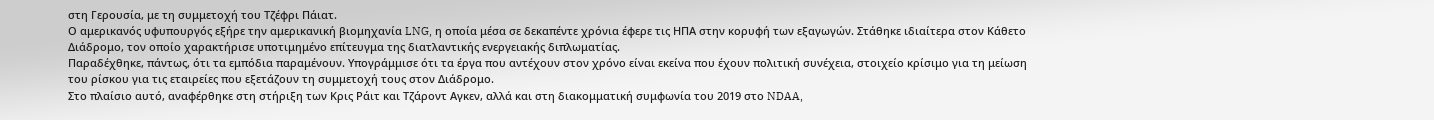στη Γερουσία, με τη συμμετοχή του Τζέφρι Πάιατ.
Ο αμερικανός υφυπουργός εξήρε την αμερικανική βιομηχανία LNG, η οποία μέσα σε δεκαπέντε χρόνια έφερε τις ΗΠΑ στην κορυφή των εξαγωγών. Στάθηκε ιδιαίτερα στον Κάθετο Διάδρομο, τον οποίο χαρακτήρισε υποτιμημένο επίτευγμα της διατλαντικής ενεργειακής διπλωματίας.
Παραδέχθηκε, πάντως, ότι τα εμπόδια παραμένουν. Υπογράμμισε ότι τα έργα που αντέχουν στον χρόνο είναι εκείνα που έχουν πολιτική συνέχεια, στοιχείο κρίσιμο για τη μείωση του ρίσκου για τις εταιρείες που εξετάζουν τη συμμετοχή τους στον Διάδρομο.
Στο πλαίσιο αυτό, αναφέρθηκε στη στήριξη των Κρις Ράιτ και Τζάροντ Αγκεν, αλλά και στη διακομματική συμφωνία του 2019 στο NDAA,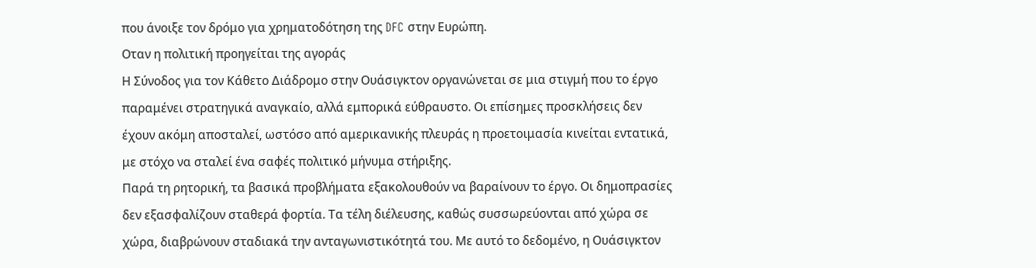που άνοιξε τον δρόμο για χρηματοδότηση της DFC στην Ευρώπη.
Οταν η πολιτική προηγείται της αγοράς
Η Σύνοδος για τον Κάθετο Διάδρομο στην Ουάσιγκτον οργανώνεται σε μια στιγμή που το έργο παραμένει στρατηγικά αναγκαίο, αλλά εμπορικά εύθραυστο. Οι επίσημες προσκλήσεις δεν έχουν ακόμη αποσταλεί, ωστόσο από αμερικανικής πλευράς η προετοιμασία κινείται εντατικά, με στόχο να σταλεί ένα σαφές πολιτικό μήνυμα στήριξης.
Παρά τη ρητορική, τα βασικά προβλήματα εξακολουθούν να βαραίνουν το έργο. Οι δημοπρασίες δεν εξασφαλίζουν σταθερά φορτία. Τα τέλη διέλευσης, καθώς συσσωρεύονται από χώρα σε χώρα, διαβρώνουν σταδιακά την ανταγωνιστικότητά του. Με αυτό το δεδομένο, η Ουάσιγκτον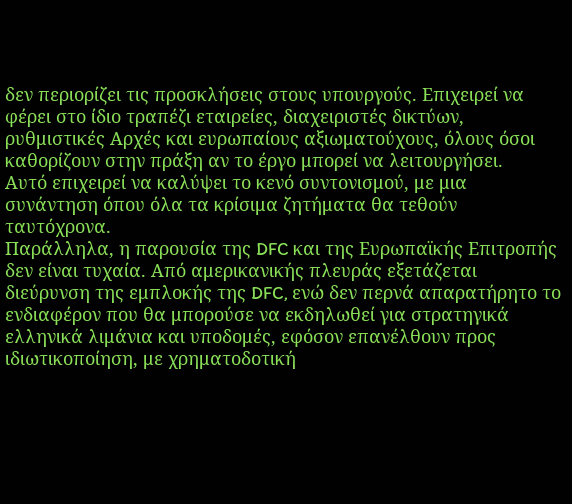δεν περιορίζει τις προσκλήσεις στους υπουργούς. Επιχειρεί να φέρει στο ίδιο τραπέζι εταιρείες, διαχειριστές δικτύων, ρυθμιστικές Αρχές και ευρωπαίους αξιωματούχους, όλους όσοι καθορίζουν στην πράξη αν το έργο μπορεί να λειτουργήσει.
Αυτό επιχειρεί να καλύψει το κενό συντονισμού, με μια συνάντηση όπου όλα τα κρίσιμα ζητήματα θα τεθούν ταυτόχρονα.
Παράλληλα, η παρουσία της DFC και της Ευρωπαϊκής Επιτροπής δεν είναι τυχαία. Από αμερικανικής πλευράς εξετάζεται διεύρυνση της εμπλοκής της DFC, ενώ δεν περνά απαρατήρητο το ενδιαφέρον που θα μπορούσε να εκδηλωθεί για στρατηγικά ελληνικά λιμάνια και υποδομές, εφόσον επανέλθουν προς ιδιωτικοποίηση, με χρηματοδοτική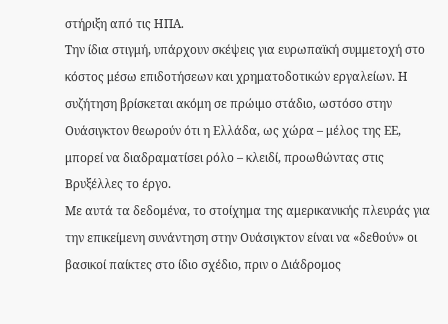στήριξη από τις ΗΠΑ.
Την ίδια στιγμή, υπάρχουν σκέψεις για ευρωπαϊκή συμμετοχή στο κόστος μέσω επιδοτήσεων και χρηματοδοτικών εργαλείων. Η συζήτηση βρίσκεται ακόμη σε πρώιμο στάδιο, ωστόσο στην Ουάσιγκτον θεωρούν ότι η Ελλάδα, ως χώρα – μέλος της ΕΕ, μπορεί να διαδραματίσει ρόλο – κλειδί, προωθώντας στις Βρυξέλλες το έργο.
Με αυτά τα δεδομένα, το στοίχημα της αμερικανικής πλευράς για την επικείμενη συνάντηση στην Ουάσιγκτον είναι να «δεθούν» οι βασικοί παίκτες στο ίδιο σχέδιο, πριν ο Διάδρομος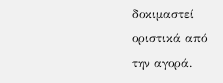δοκιμαστεί οριστικά από την αγορά.